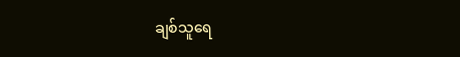ချစ်သူရေ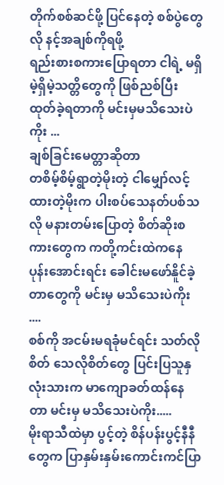တိုက်စစ်ဆင်ဖို့ ပြင်နေတဲ့ စစ်ပွဲတွေလို နင့်အချစ်ကိုရဖို့
ရည်းစားစကားပြောရတာ ငါရဲ့ မရှိမဲ့ရှိမဲ့သတ္တိတွေကို ဖြစ်ညစ်ပြီး ထုတ်ခဲ့ရတာကို မင်းမှမသိသေးပဲကိုး ...
ချစ်ခြင်းမေတ္တာဆိုတာ
တစိမ့်စိမ့်ရွာတဲ့မိုးတဲ့ ငါမျှော်လင့်ထားတဲ့မိုးက ပါးစပ်သေနတ်ပစ်သလို မနားတမ်းပြောတဲ့ စိတ်ဆိုးစကားတွေက ကတို့ကင်းထဲကနေ ပုန်းအောင်းရင်း ခေါင်းမဖော်နိူင်ခဲ့တာတွေကို မင်းမှ မသိသေးပဲကိုး ....
စစ်ကို အငမ်းမရခုံမင်ရင်း သတ်လိုစိတ် သေလိုစိတ်တွေ ပြင်းပြသူနှလုံးသားက မာကျောခတ်ထန်နေတာ မင်းမှ မသိသေးပဲကိုး.....
မိုးရာသီထဲမှာ ပွင့်တဲ့ စိန်ပန်းပွင့်နီနီတွေက ပြာနှမ်းနှမ်းကောင်းကင်ပြာ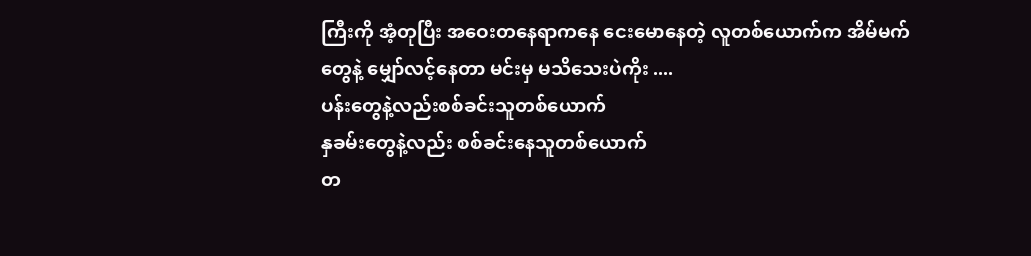ကြီးကို အံ့တုပြီး အဝေးတနေရာကနေ ငေးမောနေတဲ့ လူတစ်ယောက်က အိမ်မက်တွေနဲ့ မျှော်လင့်နေတာ မင်းမှ မသိသေးပဲကိုး ....
ပန်းတွေနဲ့လည်းစစ်ခင်းသူတစ်ယောက်
နှခမ်းတွေနဲ့လည်း စစ်ခင်းနေသူတစ်ယောက်
တ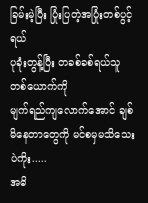ခြမ်းမဲ့ပြီး ပြုံးပြတဲ့အပြုံးတစ်ပွင့်ရယ်
ပုခုံးတွန့်ပြီး တခစ်ခစ်ရယ်သူတစ်ယောက်ကို
မျက်ရည်ကျလောက်အောင် ချစ်မိနေတာတွေကို မင်စမှမသိသေးပဲကိုး.....
အဓိ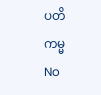ပတိကမ္မ
No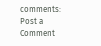comments:
Post a Comment